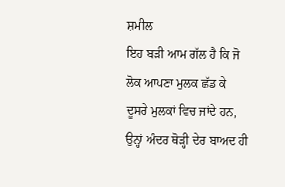ਸ਼ਮੀਲ
ਇਹ ਬੜੀ ਆਮ ਗੱਲ ਹੈ ਕਿ ਜੋ ਲੋਕ ਆਪਣਾ ਮੁਲਕ ਛੱਡ ਕੇ ਦੂਸਰੇ ਮੁਲਕਾਂ ਵਿਚ ਜਾਂਦੇ ਹਨ, ਉਨ੍ਹਾਂ ਅੰਦਰ ਥੋੜ੍ਹੀ ਦੇਰ ਬਾਅਦ ਹੀ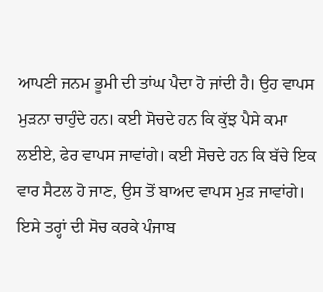ਆਪਣੀ ਜਨਮ ਭੂਮੀ ਦੀ ਤਾਂਘ ਪੈਦਾ ਹੋ ਜਾਂਦੀ ਹੈ। ਉਹ ਵਾਪਸ ਮੁੜਨਾ ਚਾਹੁੰਦੇ ਹਨ। ਕਈ ਸੋਚਦੇ ਹਨ ਕਿ ਕੁੱਝ ਪੈਸੇ ਕਮਾ ਲਈਏ, ਫੇਰ ਵਾਪਸ ਜਾਵਾਂਗੇ। ਕਈ ਸੋਚਦੇ ਹਨ ਕਿ ਬੱਚੇ ਇਕ ਵਾਰ ਸੈਟਲ ਹੋ ਜਾਣ, ਉਸ ਤੋਂ ਬਾਅਦ ਵਾਪਸ ਮੁੜ ਜਾਵਾਂਗੇ। ਇਸੇ ਤਰ੍ਹਾਂ ਦੀ ਸੋਚ ਕਰਕੇ ਪੰਜਾਬ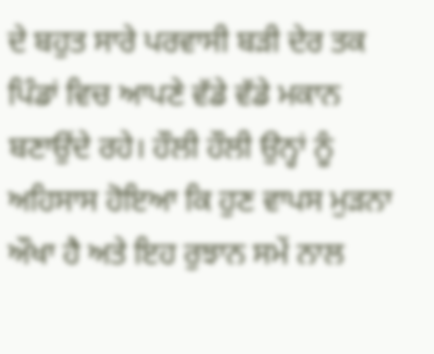ਦੇ ਬਹੁਤ ਸਾਰੇ ਪਰਵਾਸੀ ਬੜੀ ਦੇਰ ਤਕ ਪਿੰਡਾਂ ਵਿਚ ਆਪਣੇ ਵੱਡੇ ਵੱਡੇ ਮਕਾਨ ਬਣਾਉਂਦੇ ਰਹੇ। ਹੌਲੀ ਹੌਲੀ ਉਨ੍ਹਾਂ ਨੂੰ ਅਹਿਸਾਸ ਹੋਇਆ ਕਿ ਹੁਣ ਵਾਪਸ ਮੁੜਨਾ ਔਖਾ ਹੈ ਅਤੇ ਇਹ ਰੁਝਾਨ ਸਮੇਂ ਨਾਲ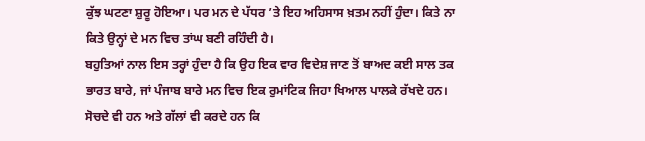ਕੁੱਝ ਘਟਣਾ ਸ਼ੁਰੂ ਹੋਇਆ। ਪਰ ਮਨ ਦੇ ਪੱਧਰ ’ਤੇ ਇਹ ਅਹਿਸਾਸ ਖ਼ਤਮ ਨਹੀਂ ਹੁੰਦਾ। ਕਿਤੇ ਨਾ ਕਿਤੇ ਉਨ੍ਹਾਂ ਦੇ ਮਨ ਵਿਚ ਤਾਂਘ ਬਣੀ ਰਹਿੰਦੀ ਹੈ।
ਬਹੁਤਿਆਂ ਨਾਲ ਇਸ ਤਰ੍ਹਾਂ ਹੁੰਦਾ ਹੈ ਕਿ ਉਹ ਇਕ ਵਾਰ ਵਿਦੇਸ਼ ਜਾਣ ਤੋਂ ਬਾਅਦ ਕਈ ਸਾਲ ਤਕ ਭਾਰਤ ਬਾਰੇ, ਜਾਂ ਪੰਜਾਬ ਬਾਰੇ ਮਨ ਵਿਚ ਇਕ ਰੁਮਾਂਟਿਕ ਜਿਹਾ ਖਿਆਲ ਪਾਲਕੇ ਰੱਖਦੇ ਹਨ। ਸੋਚਦੇ ਵੀ ਹਨ ਅਤੇ ਗੱਲਾਂ ਵੀ ਕਰਦੇ ਹਨ ਕਿ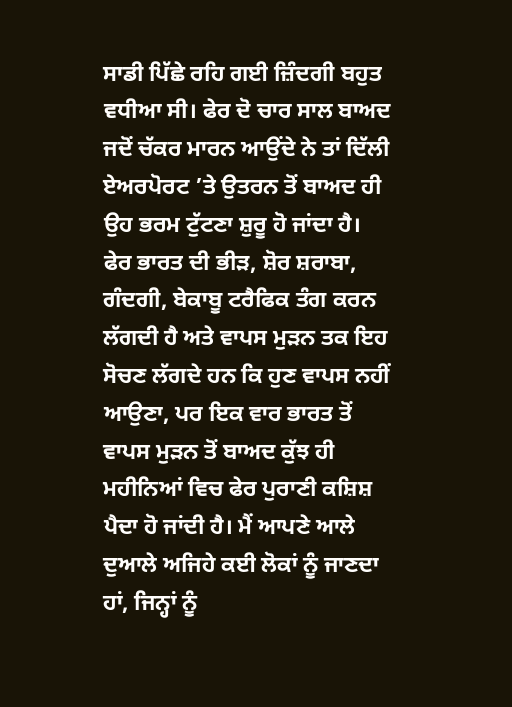ਸਾਡੀ ਪਿੱਛੇ ਰਹਿ ਗਈ ਜ਼ਿੰਦਗੀ ਬਹੁਤ ਵਧੀਆ ਸੀ। ਫੇਰ ਦੋ ਚਾਰ ਸਾਲ ਬਾਅਦ ਜਦੋਂ ਚੱਕਰ ਮਾਰਨ ਆਉਂਦੇ ਨੇ ਤਾਂ ਦਿੱਲੀ ਏਅਰਪੋਰਟ ’ਤੇ ਉਤਰਨ ਤੋਂ ਬਾਅਦ ਹੀ ਉਹ ਭਰਮ ਟੁੱਟਣਾ ਸ਼ੁਰੂ ਹੋ ਜਾਂਦਾ ਹੈ। ਫੇਰ ਭਾਰਤ ਦੀ ਭੀੜ, ਸ਼ੋਰ ਸ਼ਰਾਬਾ, ਗੰਦਗੀ, ਬੇਕਾਬੂ ਟਰੈਫਿਕ ਤੰਗ ਕਰਨ ਲੱਗਦੀ ਹੈ ਅਤੇ ਵਾਪਸ ਮੁੜਨ ਤਕ ਇਹ ਸੋਚਣ ਲੱਗਦੇ ਹਨ ਕਿ ਹੁਣ ਵਾਪਸ ਨਹੀਂ ਆਉਣਾ, ਪਰ ਇਕ ਵਾਰ ਭਾਰਤ ਤੋਂ ਵਾਪਸ ਮੁੜਨ ਤੋਂ ਬਾਅਦ ਕੁੱਝ ਹੀ ਮਹੀਨਿਆਂ ਵਿਚ ਫੇਰ ਪੁਰਾਣੀ ਕਸ਼ਿਸ਼ ਪੈਦਾ ਹੋ ਜਾਂਦੀ ਹੈ। ਮੈਂ ਆਪਣੇ ਆਲੇ ਦੁਆਲੇ ਅਜਿਹੇ ਕਈ ਲੋਕਾਂ ਨੂੰ ਜਾਣਦਾ ਹਾਂ, ਜਿਨ੍ਹਾਂ ਨੂੰ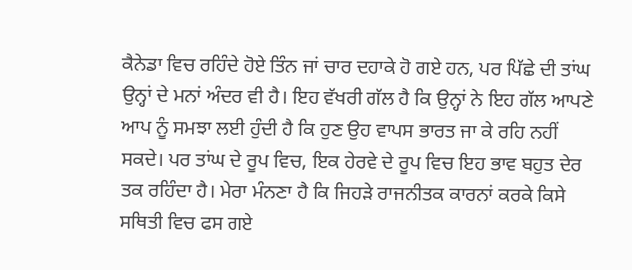ਕੈਨੇਡਾ ਵਿਚ ਰਹਿੰਦੇ ਹੋਏ ਤਿੰਨ ਜਾਂ ਚਾਰ ਦਹਾਕੇ ਹੋ ਗਏ ਹਨ, ਪਰ ਪਿੱਛੇ ਦੀ ਤਾਂਘ ਉਨ੍ਹਾਂ ਦੇ ਮਨਾਂ ਅੰਦਰ ਵੀ ਹੈ। ਇਹ ਵੱਖਰੀ ਗੱਲ ਹੈ ਕਿ ਉਨ੍ਹਾਂ ਨੇ ਇਹ ਗੱਲ ਆਪਣੇ ਆਪ ਨੂੰ ਸਮਝਾ ਲਈ ਹੁੰਦੀ ਹੈ ਕਿ ਹੁਣ ਉਹ ਵਾਪਸ ਭਾਰਤ ਜਾ ਕੇ ਰਹਿ ਨਹੀਂ ਸਕਦੇ। ਪਰ ਤਾਂਘ ਦੇ ਰੂਪ ਵਿਚ, ਇਕ ਹੇਰਵੇ ਦੇ ਰੂਪ ਵਿਚ ਇਹ ਭਾਵ ਬਹੁਤ ਦੇਰ ਤਕ ਰਹਿੰਦਾ ਹੈ। ਮੇਰਾ ਮੰਨਣਾ ਹੈ ਕਿ ਜਿਹੜੇ ਰਾਜਨੀਤਕ ਕਾਰਨਾਂ ਕਰਕੇ ਕਿਸੇ ਸਥਿਤੀ ਵਿਚ ਫਸ ਗਏ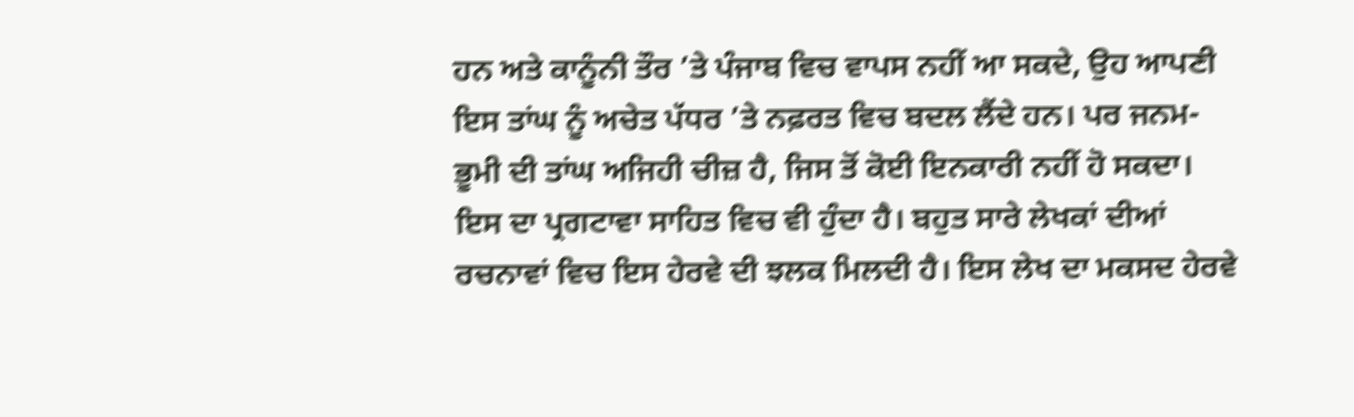ਹਨ ਅਤੇ ਕਾਨੂੰਨੀ ਤੌਰ ’ਤੇ ਪੰਜਾਬ ਵਿਚ ਵਾਪਸ ਨਹੀਂ ਆ ਸਕਦੇ, ਉਹ ਆਪਣੀ ਇਸ ਤਾਂਘ ਨੂੰ ਅਚੇਤ ਪੱਧਰ ’ਤੇ ਨਫ਼ਰਤ ਵਿਚ ਬਦਲ ਲੈਂਦੇ ਹਨ। ਪਰ ਜਨਮ-ਭੂਮੀ ਦੀ ਤਾਂਘ ਅਜਿਹੀ ਚੀਜ਼ ਹੈ, ਜਿਸ ਤੋਂ ਕੋਈ ਇਨਕਾਰੀ ਨਹੀਂ ਹੋ ਸਕਦਾ। ਇਸ ਦਾ ਪ੍ਰਗਟਾਵਾ ਸਾਹਿਤ ਵਿਚ ਵੀ ਹੁੰਦਾ ਹੈ। ਬਹੁਤ ਸਾਰੇ ਲੇਖਕਾਂ ਦੀਆਂ ਰਚਨਾਵਾਂ ਵਿਚ ਇਸ ਹੇਰਵੇ ਦੀ ਝਲਕ ਮਿਲਦੀ ਹੈ। ਇਸ ਲੇਖ ਦਾ ਮਕਸਦ ਹੇਰਵੇ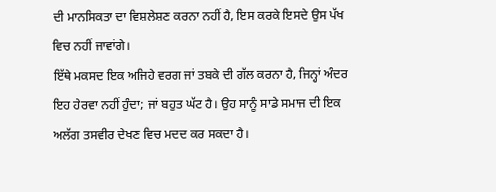ਦੀ ਮਾਨਸਿਕਤਾ ਦਾ ਵਿਸ਼ਲੇਸ਼ਣ ਕਰਨਾ ਨਹੀਂ ਹੈ, ਇਸ ਕਰਕੇ ਇਸਦੇ ਉਸ ਪੱਖ ਵਿਚ ਨਹੀਂ ਜਾਵਾਂਗੇ।
ਇੱਥੇ ਮਕਸਦ ਇਕ ਅਜਿਹੇ ਵਰਗ ਜਾਂ ਤਬਕੇ ਦੀ ਗੱਲ ਕਰਨਾ ਹੈ, ਜਿਨ੍ਹਾਂ ਅੰਦਰ ਇਹ ਹੇਰਵਾ ਨਹੀਂ ਹੁੰਦਾ; ਜਾਂ ਬਹੁਤ ਘੱਟ ਹੈ। ਉਹ ਸਾਨੂੰ ਸਾਡੇ ਸਮਾਜ ਦੀ ਇਕ ਅਲੱਗ ਤਸਵੀਰ ਦੇਖਣ ਵਿਚ ਮਦਦ ਕਰ ਸਕਦਾ ਹੈ।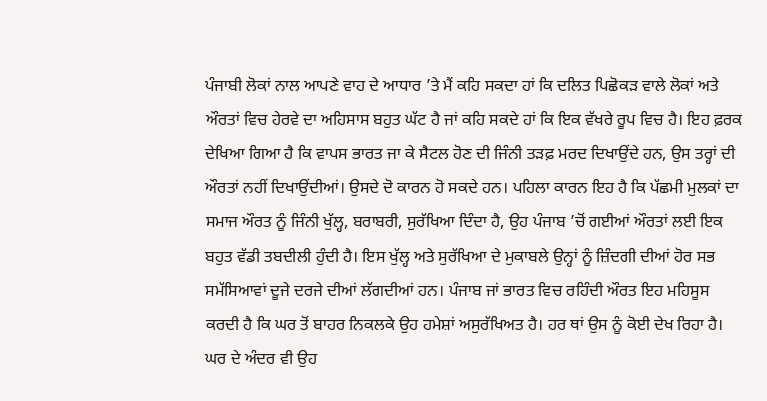ਪੰਜਾਬੀ ਲੋਕਾਂ ਨਾਲ ਆਪਣੇ ਵਾਹ ਦੇ ਆਧਾਰ ’ਤੇ ਮੈਂ ਕਹਿ ਸਕਦਾ ਹਾਂ ਕਿ ਦਲਿਤ ਪਿਛੋਕੜ ਵਾਲੇ ਲੋਕਾਂ ਅਤੇ ਔਰਤਾਂ ਵਿਚ ਹੇਰਵੇ ਦਾ ਅਹਿਸਾਸ ਬਹੁਤ ਘੱਟ ਹੈ ਜਾਂ ਕਹਿ ਸਕਦੇ ਹਾਂ ਕਿ ਇਕ ਵੱਖਰੇ ਰੂਪ ਵਿਚ ਹੈ। ਇਹ ਫ਼ਰਕ ਦੇਖਿਆ ਗਿਆ ਹੈ ਕਿ ਵਾਪਸ ਭਾਰਤ ਜਾ ਕੇ ਸੈਟਲ ਹੋਣ ਦੀ ਜਿੰਨੀ ਤੜਫ਼ ਮਰਦ ਦਿਖਾਉਂਦੇ ਹਨ, ਉਸ ਤਰ੍ਹਾਂ ਦੀ ਔਰਤਾਂ ਨਹੀਂ ਦਿਖਾਉਂਦੀਆਂ। ਉਸਦੇ ਦੋ ਕਾਰਨ ਹੋ ਸਕਦੇ ਹਨ। ਪਹਿਲਾ ਕਾਰਨ ਇਹ ਹੈ ਕਿ ਪੱਛਮੀ ਮੁਲਕਾਂ ਦਾ ਸਮਾਜ ਔਰਤ ਨੂੰ ਜਿੰਨੀ ਖੁੱਲ੍ਹ, ਬਰਾਬਰੀ, ਸੁਰੱਖਿਆ ਦਿੰਦਾ ਹੈ, ਉਹ ਪੰਜਾਬ ’ਚੋਂ ਗਈਆਂ ਔਰਤਾਂ ਲਈ ਇਕ ਬਹੁਤ ਵੱਡੀ ਤਬਦੀਲੀ ਹੁੰਦੀ ਹੈ। ਇਸ ਖੁੱਲ੍ਹ ਅਤੇ ਸੁਰੱਖਿਆ ਦੇ ਮੁਕਾਬਲੇ ਉਨ੍ਹਾਂ ਨੂੰ ਜ਼ਿੰਦਗੀ ਦੀਆਂ ਹੋਰ ਸਭ ਸਮੱਸਿਆਵਾਂ ਦੂਜੇ ਦਰਜੇ ਦੀਆਂ ਲੱਗਦੀਆਂ ਹਨ। ਪੰਜਾਬ ਜਾਂ ਭਾਰਤ ਵਿਚ ਰਹਿੰਦੀ ਔਰਤ ਇਹ ਮਹਿਸੂਸ ਕਰਦੀ ਹੈ ਕਿ ਘਰ ਤੋਂ ਬਾਹਰ ਨਿਕਲਕੇ ਉਹ ਹਮੇਸ਼ਾਂ ਅਸੁਰੱਖਿਅਤ ਹੈ। ਹਰ ਥਾਂ ਉਸ ਨੂੰ ਕੋਈ ਦੇਖ ਰਿਹਾ ਹੈ। ਘਰ ਦੇ ਅੰਦਰ ਵੀ ਉਹ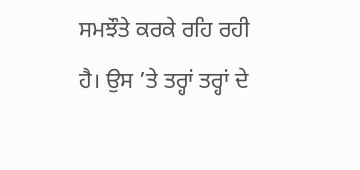ਸਮਝੌਤੇ ਕਰਕੇ ਰਹਿ ਰਹੀ ਹੈ। ਉਸ ’ਤੇ ਤਰ੍ਹਾਂ ਤਰ੍ਹਾਂ ਦੇ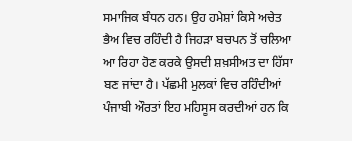ਸਮਾਜਿਕ ਬੰਧਨ ਹਨ। ਉਹ ਹਮੇਸ਼ਾਂ ਕਿਸੇ ਅਚੇਤ ਭੈਅ ਵਿਚ ਰਹਿੰਦੀ ਹੈ ਜਿਹੜਾ ਬਚਪਨ ਤੋਂ ਚਲਿਆ ਆ ਰਿਹਾ ਹੋਣ ਕਰਕੇ ਉਸਦੀ ਸ਼ਖ਼ਸੀਅਤ ਦਾ ਹਿੱਸਾ ਬਣ ਜਾਂਦਾ ਹੈ। ਪੱਛਮੀ ਮੁਲਕਾਂ ਵਿਚ ਰਹਿੰਦੀਆਂ ਪੰਜਾਬੀ ਔਰਤਾਂ ਇਹ ਮਹਿਸੂਸ ਕਰਦੀਆਂ ਹਨ ਕਿ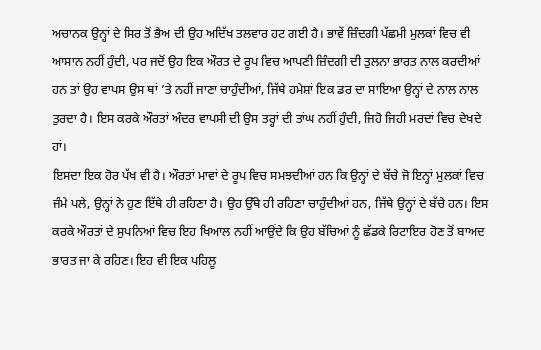ਅਚਾਨਕ ਉਨ੍ਹਾਂ ਦੇ ਸਿਰ ਤੋਂ ਭੈਅ ਦੀ ਉਹ ਅਦਿੱਖ ਤਲਵਾਰ ਹਟ ਗਈ ਹੈ। ਭਾਵੇਂ ਜ਼ਿੰਦਗੀ ਪੱਛਮੀ ਮੁਲਕਾਂ ਵਿਚ ਵੀ ਆਸਾਨ ਨਹੀਂ ਹੁੰਦੀ, ਪਰ ਜਦੋਂ ਉਹ ਇਕ ਔਰਤ ਦੇ ਰੂਪ ਵਿਚ ਆਪਣੀ ਜ਼ਿੰਦਗੀ ਦੀ ਤੁਲਨਾ ਭਾਰਤ ਨਾਲ ਕਰਦੀਆਂ ਹਨ ਤਾਂ ਉਹ ਵਾਪਸ ਉਸ ਥਾਂ ’ਤੇ ਨਹੀਂ ਜਾਣਾ ਚਾਹੁੰਦੀਆਂ, ਜਿੱਥੇ ਹਮੇਸ਼ਾਂ ਇਕ ਡਰ ਦਾ ਸਾਇਆ ਉਨ੍ਹਾਂ ਦੇ ਨਾਲ ਨਾਲ ਤੁਰਦਾ ਹੈ। ਇਸ ਕਰਕੇ ਔਰਤਾਂ ਅੰਦਰ ਵਾਪਸੀ ਦੀ ਉਸ ਤਰ੍ਹਾਂ ਦੀ ਤਾਂਘ ਨਹੀਂ ਹੁੰਦੀ, ਜਿਹੋ ਜਿਹੀ ਮਰਦਾਂ ਵਿਚ ਦੇਖਦੇ ਹਾਂ।
ਇਸਦਾ ਇਕ ਹੋਰ ਪੱਖ ਵੀ ਹੈ। ਔਰਤਾਂ ਮਾਵਾਂ ਦੇ ਰੂਪ ਵਿਚ ਸਮਝਦੀਆਂ ਹਨ ਕਿ ਉਨ੍ਹਾਂ ਦੇ ਬੱਚੇ ਜੋ ਇਨ੍ਹਾਂ ਮੁਲਕਾਂ ਵਿਚ ਜੰਮੇ ਪਲੇ, ਉਨ੍ਹਾਂ ਨੇ ਹੁਣ ਇੱਥੇ ਹੀ ਰਹਿਣਾ ਹੈ। ਉਹ ਉੱਥੇ ਹੀ ਰਹਿਣਾ ਚਾਹੁੰਦੀਆਂ ਹਨ, ਜਿੱਥੇ ਉਨ੍ਹਾਂ ਦੇ ਬੱਚੇ ਹਨ। ਇਸ ਕਰਕੇ ਔਰਤਾਂ ਦੇ ਸੁਪਨਿਆਂ ਵਿਚ ਇਹ ਖਿਆਲ ਨਹੀਂ ਆਉਂਦੇ ਕਿ ਉਹ ਬੱਚਿਆਂ ਨੂੰ ਛੱਡਕੇ ਰਿਟਾਇਰ ਹੋਣ ਤੋਂ ਬਾਅਦ ਭਾਰਤ ਜਾ ਕੇ ਰਹਿਣ। ਇਹ ਵੀ ਇਕ ਪਹਿਲੂ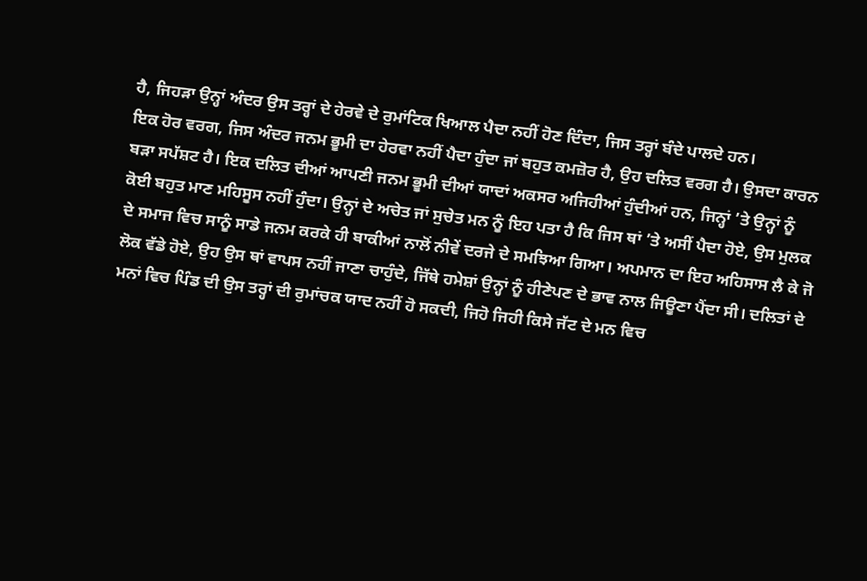ਹੈ, ਜਿਹੜਾ ਉਨ੍ਹਾਂ ਅੰਦਰ ਉਸ ਤਰ੍ਹਾਂ ਦੇ ਹੇਰਵੇ ਦੇ ਰੁਮਾਂਟਿਕ ਖਿਆਲ ਪੈਦਾ ਨਹੀਂ ਹੋਣ ਦਿੰਦਾ, ਜਿਸ ਤਰ੍ਹਾਂ ਬੰਦੇ ਪਾਲਦੇ ਹਨ।
ਇਕ ਹੋਰ ਵਰਗ, ਜਿਸ ਅੰਦਰ ਜਨਮ ਭੂਮੀ ਦਾ ਹੇਰਵਾ ਨਹੀਂ ਪੈਦਾ ਹੁੰਦਾ ਜਾਂ ਬਹੁਤ ਕਮਜ਼ੋਰ ਹੈ, ਉਹ ਦਲਿਤ ਵਰਗ ਹੈ। ਉਸਦਾ ਕਾਰਨ ਬੜਾ ਸਪੱਸ਼ਟ ਹੈ। ਇਕ ਦਲਿਤ ਦੀਆਂ ਆਪਣੀ ਜਨਮ ਭੂਮੀ ਦੀਆਂ ਯਾਦਾਂ ਅਕਸਰ ਅਜਿਹੀਆਂ ਹੁੰਦੀਆਂ ਹਨ, ਜਿਨ੍ਹਾਂ ’ਤੇ ਉਨ੍ਹਾਂ ਨੂੰ ਕੋਈ ਬਹੁਤ ਮਾਣ ਮਹਿਸੂਸ ਨਹੀਂ ਹੁੰਦਾ। ਉਨ੍ਹਾਂ ਦੇ ਅਚੇਤ ਜਾਂ ਸੁਚੇਤ ਮਨ ਨੂੰ ਇਹ ਪਤਾ ਹੈ ਕਿ ਜਿਸ ਥਾਂ ’ਤੇ ਅਸੀਂ ਪੈਦਾ ਹੋਏ, ਉਸ ਮੁਲਕ ਦੇ ਸਮਾਜ ਵਿਚ ਸਾਨੂੰ ਸਾਡੇ ਜਨਮ ਕਰਕੇ ਹੀ ਬਾਕੀਆਂ ਨਾਲੋਂ ਨੀਵੇਂ ਦਰਜੇ ਦੇ ਸਮਝਿਆ ਗਿਆ। ਅਪਮਾਨ ਦਾ ਇਹ ਅਹਿਸਾਸ ਲੈ ਕੇ ਜੋ ਲੋਕ ਵੱਡੇ ਹੋਏ, ਉਹ ਉਸ ਥਾਂ ਵਾਪਸ ਨਹੀਂ ਜਾਣਾ ਚਾਹੁੰਦੇ, ਜਿੱਥੇ ਹਮੇਸ਼ਾਂ ਉਨ੍ਹਾਂ ਨੂੰ ਹੀਣੇਪਣ ਦੇ ਭਾਵ ਨਾਲ ਜਿਊਣਾ ਪੈਂਦਾ ਸੀ। ਦਲਿਤਾਂ ਦੇ ਮਨਾਂ ਵਿਚ ਪਿੰਡ ਦੀ ਉਸ ਤਰ੍ਹਾਂ ਦੀ ਰੁਮਾਂਚਕ ਯਾਦ ਨਹੀਂ ਹੋ ਸਕਦੀ, ਜਿਹੋ ਜਿਹੀ ਕਿਸੇ ਜੱਟ ਦੇ ਮਨ ਵਿਚ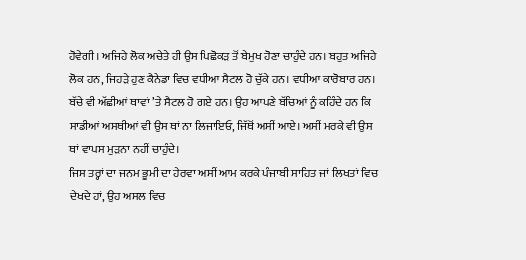ਹੋਵੇਗੀ। ਅਜਿਹੇ ਲੋਕ ਅਚੇਤੇ ਹੀ ਉਸ ਪਿਛੋਕੜ ਤੋਂ ਬੇਮੁਖ ਹੋਣਾ ਚਾਹੁੰਦੇ ਹਨ। ਬਹੁਤ ਅਜਿਹੇ ਲੋਕ ਹਨ, ਜਿਹੜੇ ਹੁਣ ਕੈਨੇਡਾ ਵਿਚ ਵਧੀਆ ਸੈਟਲ ਹੋ ਚੁੱਕੇ ਹਨ। ਵਧੀਆ ਕਾਰੋਬਾਰ ਹਨ। ਬੱਚੇ ਵੀ ਅੱਛੀਆਂ ਥਾਵਾਂ ’ਤੇ ਸੈਟਲ ਹੋ ਗਏ ਹਨ। ਉਹ ਆਪਣੇ ਬੱਚਿਆਂ ਨੂੰ ਕਹਿੰਦੇ ਹਨ ਕਿ ਸਾਡੀਆਂ ਅਸਥੀਆਂ ਵੀ ਉਸ ਥਾਂ ਨਾ ਲਿਜਾਇਓ, ਜਿੱਥੋਂ ਅਸੀਂ ਆਏ। ਅਸੀਂ ਮਰਕੇ ਵੀ ਉਸ ਥਾਂ ਵਾਪਸ ਮੁੜਨਾ ਨਹੀਂ ਚਾਹੁੰਦੇ।
ਜਿਸ ਤਰ੍ਹਾਂ ਦਾ ਜਨਮ ਭੂਮੀ ਦਾ ਹੇਰਵਾ ਅਸੀਂ ਆਮ ਕਰਕੇ ਪੰਜਾਬੀ ਸਾਹਿਤ ਜਾਂ ਲਿਖਤਾਂ ਵਿਚ ਦੇਖਦੇ ਹਾਂ, ਉਹ ਅਸਲ ਵਿਚ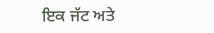ਇਕ ਜੱਟ ਅਤੇ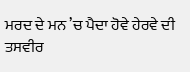ਮਰਦ ਦੇ ਮਨ ’ਚ ਪੈਦਾ ਹੋਵੇ ਹੇਰਵੇ ਦੀ ਤਸਵੀਰ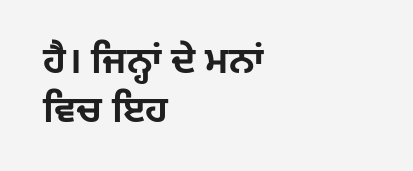ਹੈ। ਜਿਨ੍ਹਾਂ ਦੇ ਮਨਾਂ ਵਿਚ ਇਹ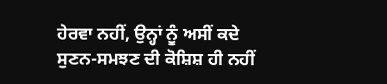ਹੇਰਵਾ ਨਹੀਂ, ਉਨ੍ਹਾਂ ਨੂੰ ਅਸੀਂ ਕਦੇ ਸੁਣਨ-ਸਮਝਣ ਦੀ ਕੋਸ਼ਿਸ਼ ਹੀ ਨਹੀਂ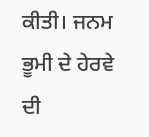ਕੀਤੀ। ਜਨਮ ਭੂਮੀ ਦੇ ਹੇਰਵੇ ਦੀ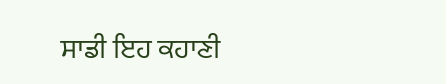ਸਾਡੀ ਇਹ ਕਹਾਣੀ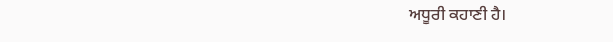ਅਧੂਰੀ ਕਹਾਣੀ ਹੈ।